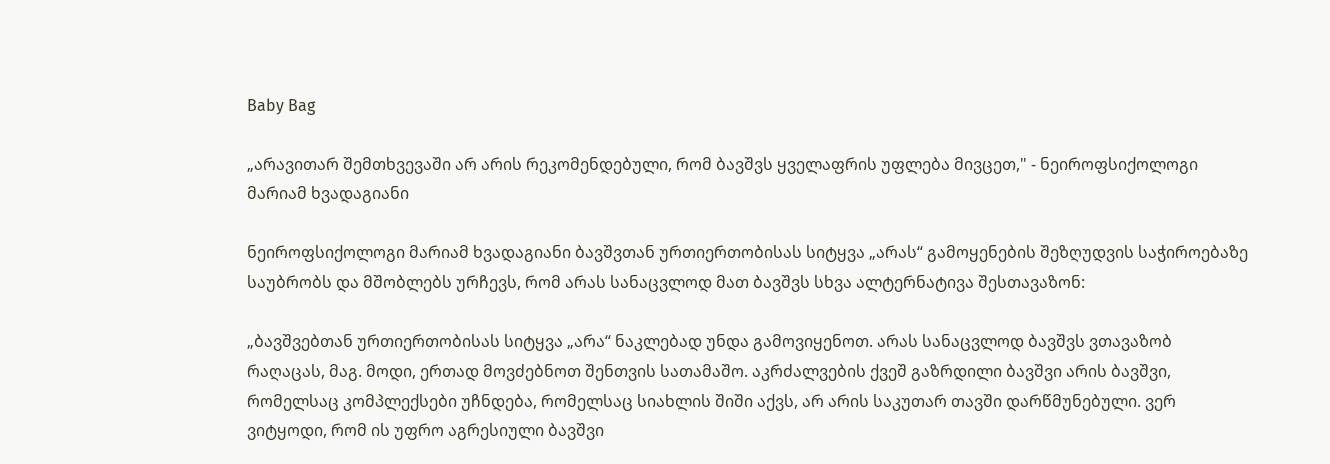Baby Bag

„არავითარ შემთხვევაში არ არის რეკომენდებული, რომ ბავშვს ყველაფრის უფლება მივცეთ," - ნეიროფსიქოლოგი მარიამ ხვადაგიანი

ნეიროფსიქოლოგი მარიამ ხვადაგიანი ბავშვთან ურთიერთობისას სიტყვა „არას“ გამოყენების შეზღუდვის საჭიროებაზე საუბრობს და მშობლებს ურჩევს, რომ არას სანაცვლოდ მათ ბავშვს სხვა ალტერნატივა შესთავაზონ:

„ბავშვებთან ურთიერთობისას სიტყვა „არა“ ნაკლებად უნდა გამოვიყენოთ. არას სანაცვლოდ ბავშვს ვთავაზობ რაღაცას, მაგ. მოდი, ერთად მოვძებნოთ შენთვის სათამაშო. აკრძალვების ქვეშ გაზრდილი ბავშვი არის ბავშვი, რომელსაც კომპლექსები უჩნდება, რომელსაც სიახლის შიში აქვს, არ არის საკუთარ თავში დარწმუნებული. ვერ ვიტყოდი, რომ ის უფრო აგრესიული ბავშვი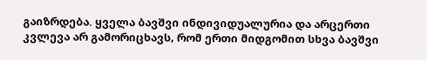გაიზრდება. ყველა ბავშვი ინდივიდუალურია და არცერთი კვლევა არ გამორიცხავს, რომ ერთი მიდგომით სხვა ბავშვი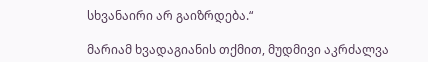სხვანაირი არ გაიზრდება.“

მარიამ ხვადაგიანის თქმით, მუდმივი აკრძალვა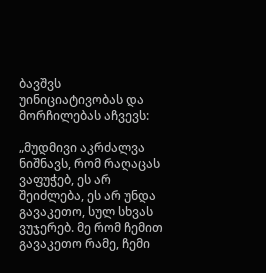ბავშვს უინიციატივობას და მორჩილებას აჩვევს:

„მუდმივი აკრძალვა ნიშნავს, რომ რაღაცას ვაფუჭებ, ეს არ შეიძლება, ეს არ უნდა გავაკეთო, სულ სხვას ვუჯერებ. მე რომ ჩემით გავაკეთო რამე, ჩემი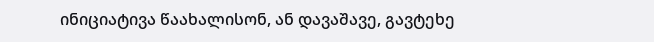ინიციატივა წაახალისონ, ან დავაშავე, გავტეხე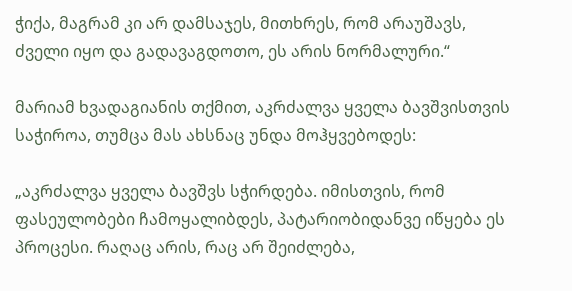ჭიქა, მაგრამ კი არ დამსაჯეს, მითხრეს, რომ არაუშავს, ძველი იყო და გადავაგდოთო, ეს არის ნორმალური.“

მარიამ ხვადაგიანის თქმით, აკრძალვა ყველა ბავშვისთვის საჭიროა, თუმცა მას ახსნაც უნდა მოჰყვებოდეს:

„აკრძალვა ყველა ბავშვს სჭირდება. იმისთვის, რომ ფასეულობები ჩამოყალიბდეს, პატარიობიდანვე იწყება ეს პროცესი. რაღაც არის, რაც არ შეიძლება,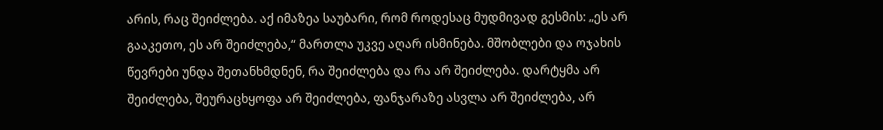არის, რაც შეიძლება. აქ იმაზეა საუბარი, რომ როდესაც მუდმივად გესმის: „ეს არ გააკეთო, ეს არ შეიძლება,“ მართლა უკვე აღარ ისმინება. მშობლები და ოჯახის წევრები უნდა შეთანხმდნენ, რა შეიძლება და რა არ შეიძლება. დარტყმა არ შეიძლება, შეურაცხყოფა არ შეიძლება, ფანჯარაზე ასვლა არ შეიძლება, არ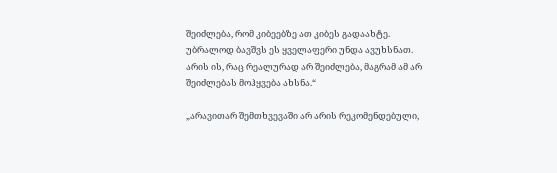შეიძლება, რომ კიბეებზე ათ კიბეს გადაახტე. უბრალოდ ბავშვს ეს ყველაფერი უნდა ავუხსნათ. არის ის, რაც რეალურად არ შეიძლება, მაგრამ ამ არ შეიძლებას მოჰყვება ახსნა.“

„არავითარ შემთხვევაში არ არის რეკომენდებული,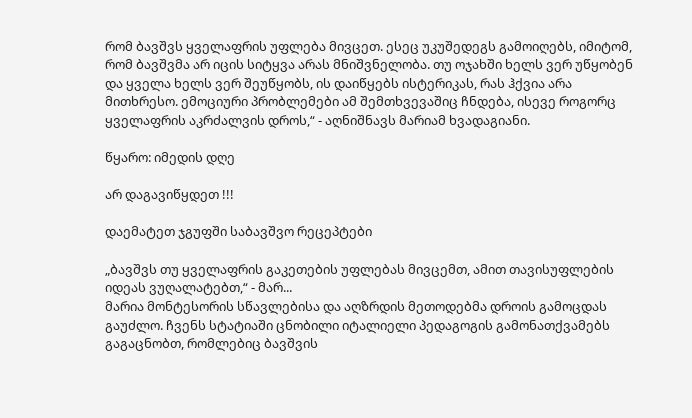რომ ბავშვს ყველაფრის უფლება მივცეთ. ესეც უკუშედეგს გამოიღებს, იმიტომ, რომ ბავშვმა არ იცის სიტყვა არას მნიშვნელობა. თუ ოჯახში ხელს ვერ უწყობენ და ყველა ხელს ვერ შეუწყობს, ის დაიწყებს ისტერიკას, რას ჰქვია არა მითხრესო. ემოციური პრობლემები ამ შემთხვევაშიც ჩნდება, ისევე როგორც ყველაფრის აკრძალვის დროს,“ - აღნიშნავს მარიამ ხვადაგიანი.

წყარო: იმედის დღე

არ დაგავიწყდეთ !!!

დაემატეთ ჯგუფში საბავშვო რეცეპტები

„ბავშვს თუ ყველაფრის გაკეთების უფლებას მივცემთ, ამით თავისუფლების იდეას ვუღალატებთ,“ - მარ...
მარია მონტესორის სწავლებისა და აღზრდის მეთოდებმა დროის გამოცდას გაუძლო. ჩვენს სტატიაში ცნობილი იტალიელი პედაგოგის გამონათქვამებს გაგაცნობთ, რომლებიც ბავშვის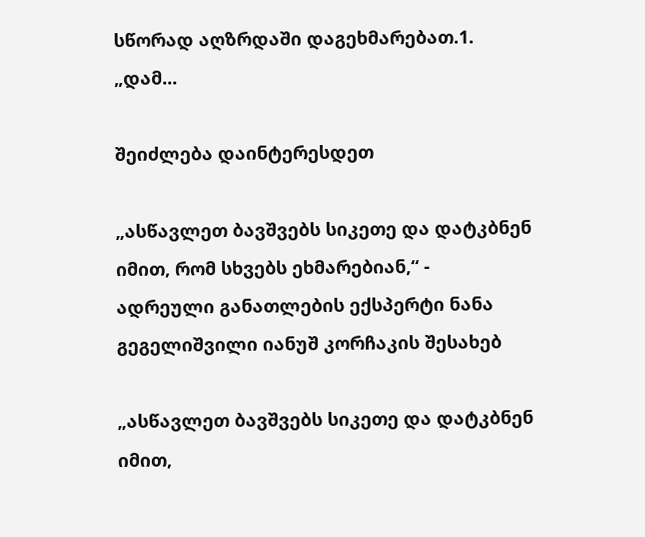სწორად აღზრდაში დაგეხმარებათ.1. „დამ...

შეიძლება დაინტერესდეთ

„ასწავლეთ ბავშვებს სიკეთე და დატკბნენ იმით, რომ სხვებს ეხმარებიან,“ - ადრეული განათლების ექსპერტი ნანა გეგელიშვილი იანუშ კორჩაკის შესახებ

„ასწავლეთ ბავშვებს სიკეთე და დატკბნენ იმით,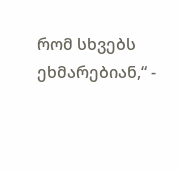რომ სხვებს ეხმარებიან,“ -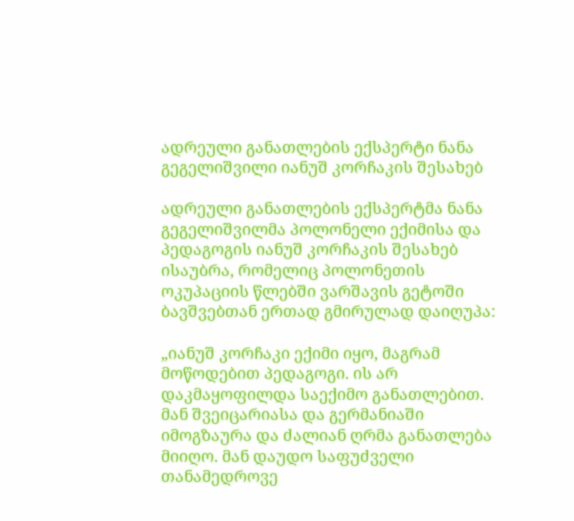ადრეული განათლების ექსპერტი ნანა გეგელიშვილი იანუშ კორჩაკის შესახებ

ადრეული განათლების ექსპერტმა ნანა გეგელიშვილმა პოლონელი ექიმისა და პედაგოგის იანუშ კორჩაკის შესახებ ისაუბრა, რომელიც პოლონეთის ოკუპაციის წლებში ვარშავის გეტოში ბავშვებთან ერთად გმირულად დაიღუპა:

„იანუშ კორჩაკი ექიმი იყო, მაგრამ მოწოდებით პედაგოგი. ის არ დაკმაყოფილდა საექიმო განათლებით. მან შვეიცარიასა და გერმანიაში იმოგზაურა და ძალიან ღრმა განათლება მიიღო. მან დაუდო საფუძველი თანამედროვე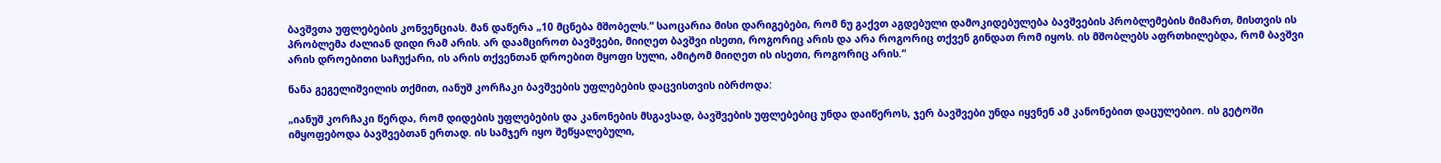ბავშვთა უფლებების კონვენციას. მან დაწერა „10 მცნება მშობელს.“ საოცარია მისი დარიგებები, რომ ნუ გაქვთ აგდებული დამოკიდებულება ბავშვების პრობლემების მიმართ, მისთვის ის პრობლემა ძალიან დიდი რამ არის. არ დაამციროთ ბავშვები, მიიღეთ ბავშვი ისეთი, როგორიც არის და არა როგორიც თქვენ გინდათ რომ იყოს. ის მშობლებს აფრთხილებდა, რომ ბავშვი არის დროებითი საჩუქარი, ის არის თქვენთან დროებით მყოფი სული, ამიტომ მიიღეთ ის ისეთი, როგორიც არის.“

ნანა გეგელიშვილის თქმით, იანუშ კორჩაკი ბავშვების უფლებების დაცვისთვის იბრძოდა:

„იანუშ კორჩაკი წერდა, რომ დიდების უფლებების და კანონების მსგავსად, ბავშვების უფლებებიც უნდა დაიწეროს, ჯერ ბავშვები უნდა იყვნენ ამ კანონებით დაცულებიო. ის გეტოში იმყოფებოდა ბავშვებთან ერთად. ის სამჯერ იყო შეწყალებული,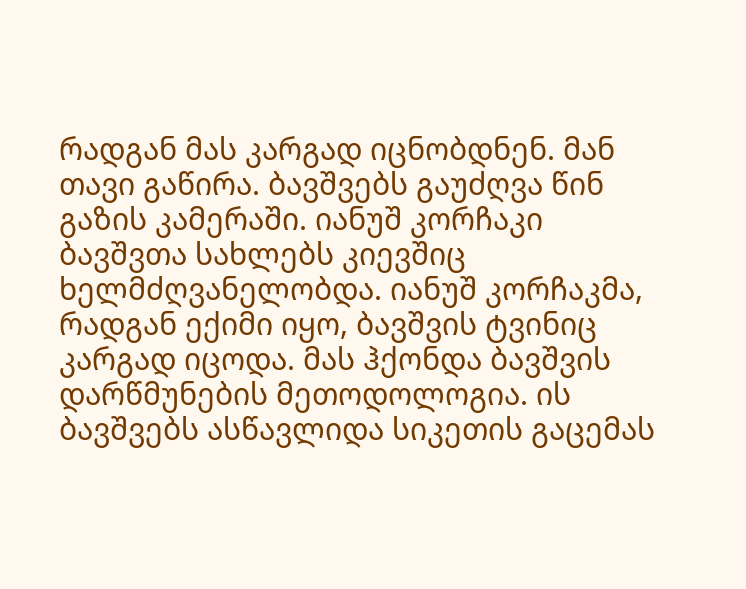რადგან მას კარგად იცნობდნენ. მან თავი გაწირა. ბავშვებს გაუძღვა წინ გაზის კამერაში. იანუშ კორჩაკი ბავშვთა სახლებს კიევშიც ხელმძღვანელობდა. იანუშ კორჩაკმა, რადგან ექიმი იყო, ბავშვის ტვინიც კარგად იცოდა. მას ჰქონდა ბავშვის დარწმუნების მეთოდოლოგია. ის ბავშვებს ასწავლიდა სიკეთის გაცემას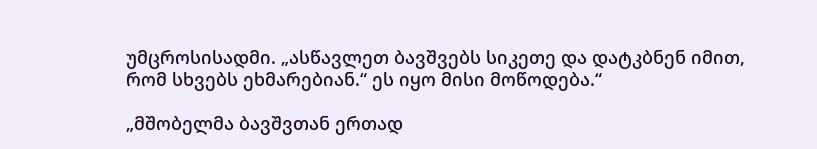უმცროსისადმი. „ასწავლეთ ბავშვებს სიკეთე და დატკბნენ იმით, რომ სხვებს ეხმარებიან.“ ეს იყო მისი მოწოდება.“

„მშობელმა ბავშვთან ერთად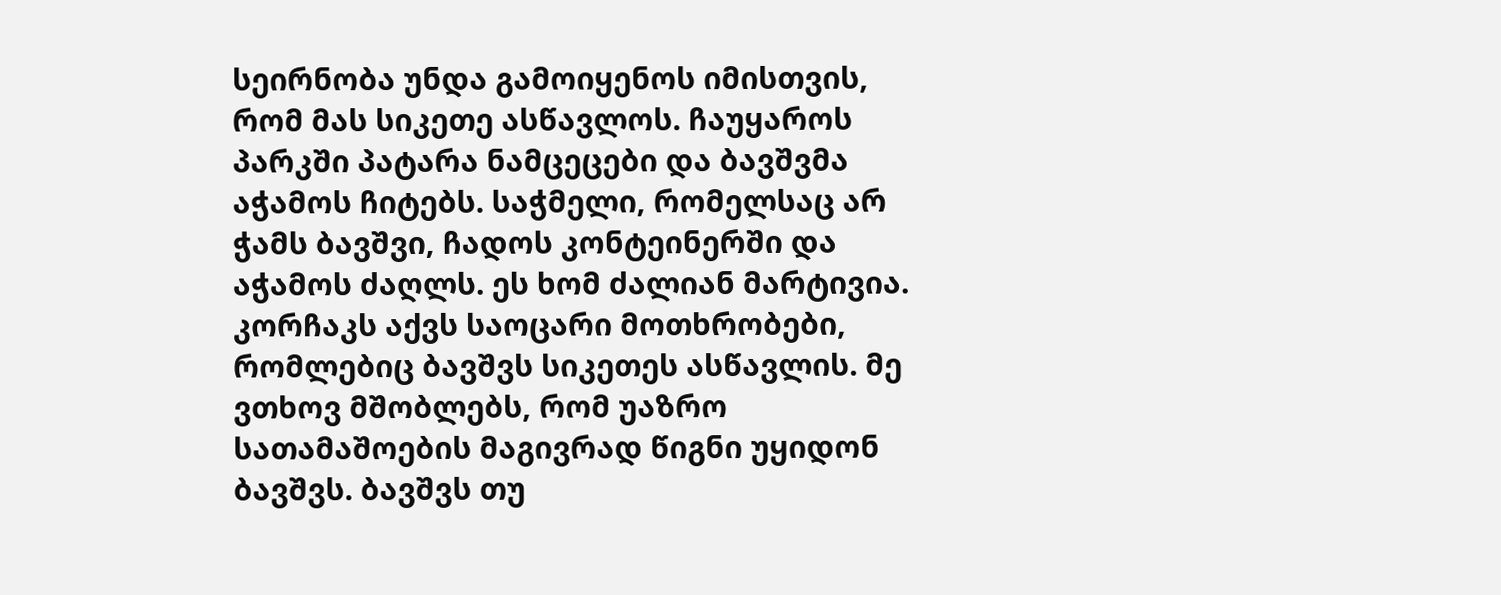სეირნობა უნდა გამოიყენოს იმისთვის, რომ მას სიკეთე ასწავლოს. ჩაუყაროს პარკში პატარა ნამცეცები და ბავშვმა აჭამოს ჩიტებს. საჭმელი, რომელსაც არ ჭამს ბავშვი, ჩადოს კონტეინერში და აჭამოს ძაღლს. ეს ხომ ძალიან მარტივია. კორჩაკს აქვს საოცარი მოთხრობები, რომლებიც ბავშვს სიკეთეს ასწავლის. მე ვთხოვ მშობლებს, რომ უაზრო სათამაშოების მაგივრად წიგნი უყიდონ ბავშვს. ბავშვს თუ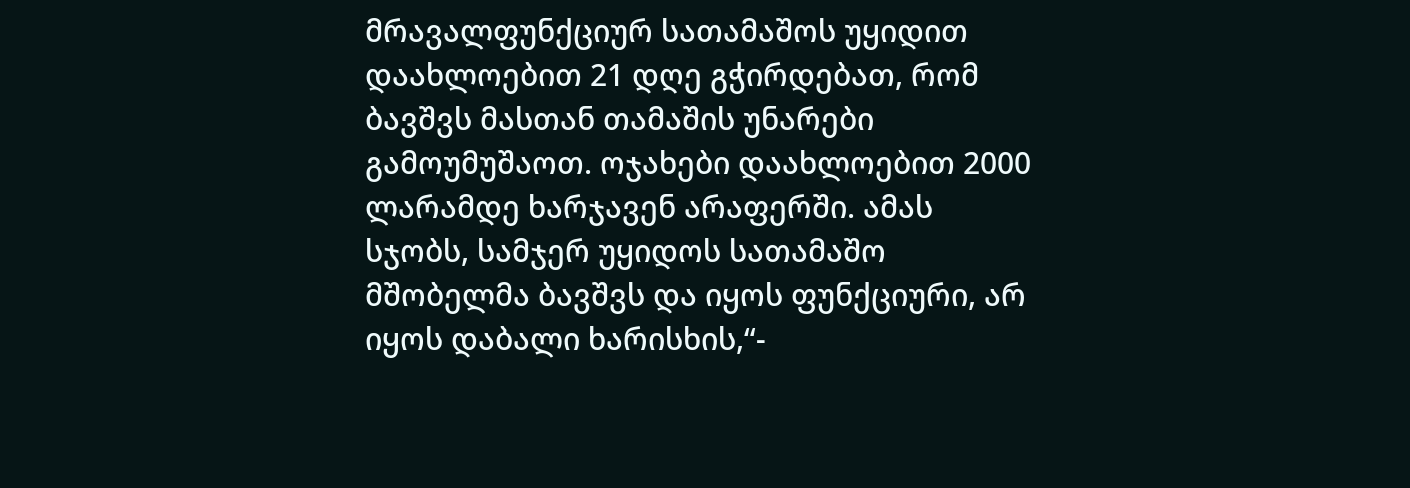მრავალფუნქციურ სათამაშოს უყიდით დაახლოებით 21 დღე გჭირდებათ, რომ ბავშვს მასთან თამაშის უნარები გამოუმუშაოთ. ოჯახები დაახლოებით 2000 ლარამდე ხარჯავენ არაფერში. ამას სჯობს, სამჯერ უყიდოს სათამაშო მშობელმა ბავშვს და იყოს ფუნქციური, არ იყოს დაბალი ხარისხის,“-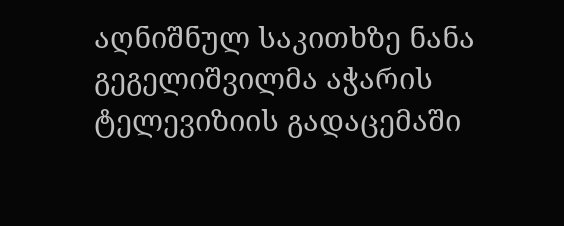აღნიშნულ საკითხზე ნანა გეგელიშვილმა აჭარის ტელევიზიის გადაცემაში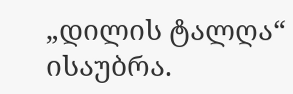„დილის ტალღა“ ისაუბრა.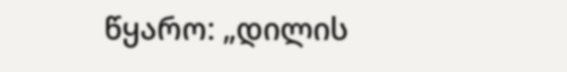წყარო: „დილის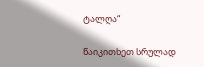ტალღა“

წაიკითხეთ სრულად